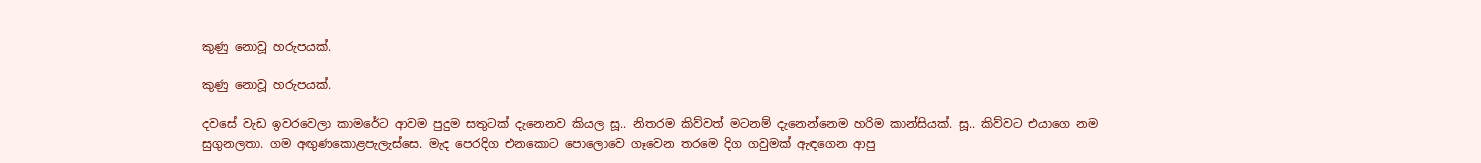කුණු නොවූ හරුපයක්.

කුණු නොවූ හරුපයක්.

දවසේ වැඩ ඉවරවෙලා කාමරේට ආවම පුදුම සතුටක් දැනෙනව කියල සූ.. නිතරම කිව්වත් මටනම් දැනෙන්නෙම හරිම කාන්සියක්. සූ.. කිව්වට එයාගෙ නම සුගුනලතා. ගම අඟුණකොළපැලැස්සෙ. මැද පෙරදිග එනකොට පොලොවෙ ගෑවෙන තරමෙ දිග ගවුමක් ඇඳගෙන ආපු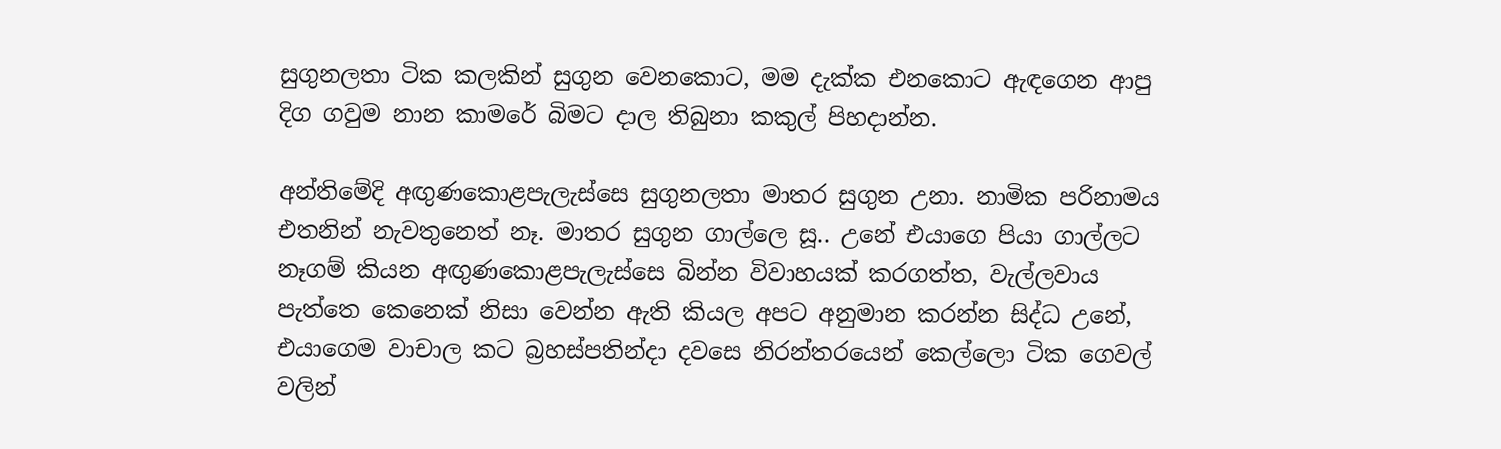සුගුනලතා ටික කලකින් සුගුන වෙනකොට, මම දැක්ක එනකොට ඇඳගෙන ආපු දිග ගවුම නාන කාමරේ බිමට දාල තිබුනා කකුල් පිහදාන්න.

අන්තිමේදි අඟුණකොළපැලැස්සෙ සුගුනලතා මාතර සුගුන උනා. නාමික පරිනාමය එතනින් නැවතුනෙත් නෑ. මාතර සුගුන ගාල්ලෙ සූ.. උනේ එයාගෙ පියා ගාල්ලට නෑගම් කියන අඟුණකොළපැලැස්සෙ බින්න විවාහයක් කරගත්ත, වැල්ලවාය පැත්තෙ කෙනෙක් නිසා වෙන්න ඇති කියල අපට අනුමාන කරන්න සිද්ධ උනේ, එයාගෙම වාචාල කට බ්‍රහස්පතින්දා දවසෙ නිරන්තරයෙන් කෙල්ලො ටික ගෙවල් වලින්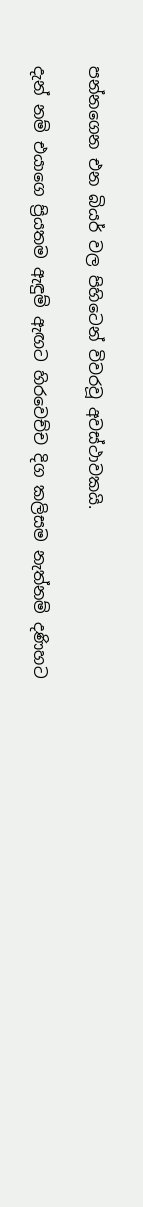පන්නගෙන එන බියර් වල පිහිටෙන් විවරවූ අවස්ථාවකයි.

දැන් නම් එයාගෙ ප්‍රියතම ඇඳුම් ඇඟට හිරවෙච්ච දිග කලිසම නැත්නම් දණිහට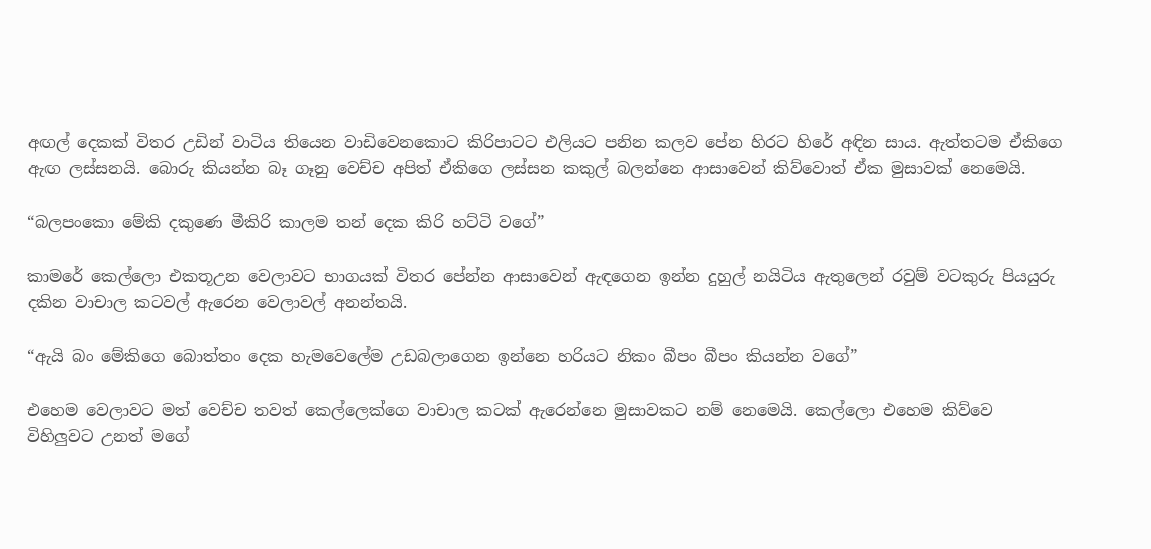අඟල් දෙකක් විතර උඩින් වාටිය තියෙන වාඩිවෙනකොට කිරිපාටට එලියට පනින කලව පේන හිරට හිරේ අඳින සාය. ඇත්තටම ඒකිගෙ ඇඟ ලස්සනයි. බොරු කියන්න බෑ ගෑනු වෙච්ච අපිත් ඒකිගෙ ලස්සන කකුල් බලන්නෙ ආසාවෙන් කිව්වොත් ඒක මුසාවක් නෙමෙයි.

“බලපංකො මේකි දකුණෙ මීකිරි කාලම තන් දෙක කිරි හට්ටි වගේ”

කාමරේ කෙල්ලො එකතූඋන වෙලාවට භාගයක් විතර පේන්න ආසාවෙන් ඇඳගෙන ඉන්න දුහුල් නයිටිය ඇතුලෙන් රවුම් වටකුරු පියයුරු දකින වාචාල කටවල් ඇරෙන වෙලාවල් අනන්තයි.

“ඇයි බං මේකිගෙ බොත්තං දෙක හැමවෙලේම උඩබලාගෙන ඉන්නෙ හරියට නිකං බීපං බීපං කියන්න වගේ”

එහෙම වෙලාවට මත් වෙච්ච තවත් කෙල්ලෙක්ගෙ වාචාල කටක් ඇරෙන්නෙ මුසාවකට නම් නෙමෙයි. කෙල්ලො එහෙම කිව්වෙ විහිලුවට උනත් මගේ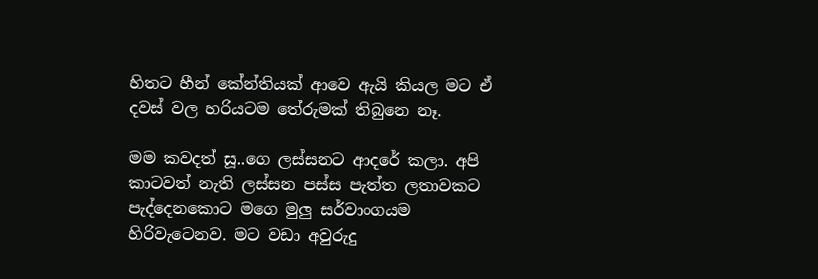හිතට හීන් කේන්තියක් ආවෙ ඇයි කියල මට ඒ දවස් වල හරියටම තේරුමක් තිබුනෙ නෑ.

මම කවදත් සූ..ගෙ ලස්සනට ආදරේ කලා. අපි කාටවත් නැති ලස්සන පස්ස පැත්ත ලතාවකට පැද්දෙනකොට මගෙ මුලු සර්වාංගයම හිරිවැටෙනව. මට වඩා අවුරුදු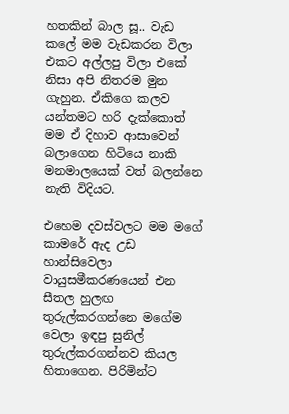හතකින් බාල සූ.. වැඩ කලේ මම වැඩකරන විලා එකට අල්ලපු විලා එකේ නිසා අපි නිතරම මුන ගැහුන. ඒකිගෙ කලව යන්තමට හරි දැක්කොත් මම ඒ දිහාව ආසාවෙන් බලාගෙන හිටියෙ නාකි මනමාලයෙක් වත් බලන්නෙ නැති විදියට.

එහෙම දවස්වලට මම මගේ කාමරේ ඇද උඩ හාන්සිවෙලා වායුසමීකරණයෙන් එන සීතල හුලඟ තුරුල්කරගන්නෙ මගේම වෙලා ඉඳපු සුනිල් තුරුල්කරගන්නව කියල හිතාගෙන. පිරිමින්ට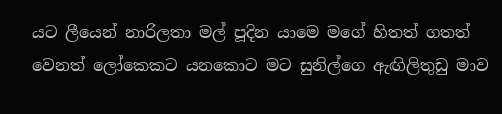යට ලීයෙන් නාරිලතා මල් පූදින යාමෙ මගේ හිතත් ගතත් වෙනත් ලෝකෙකට යනකොට මට සුනිල්ගෙ ඇඟිලිතුඩු මාව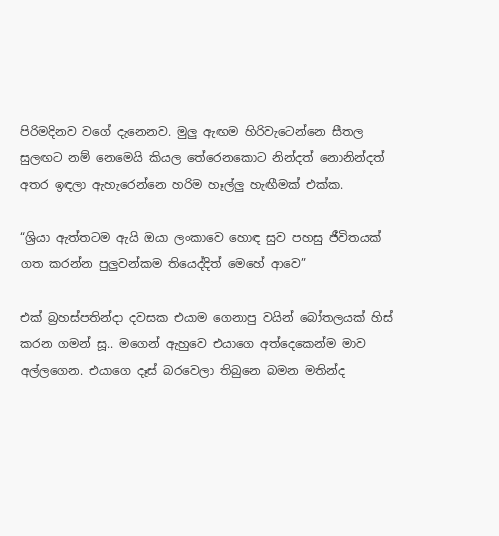පිරිමදිනව වගේ දැනෙනව. මුලු ඇඟම හිරිවැටෙන්නෙ සීතල සුලඟට නම් නෙමෙයි කියල තේරෙනකොට නින්දත් නොනින්දත් අතර ඉඳලා ඇහැරෙන්නෙ හරිම හෑල්ලු හැඟීමක් එක්ක.

“ශ්‍රියා ඇත්තටම ඇයි ඔයා ලංකාවෙ හොඳ සුව පහසු ජීවිතයක් ගත කරන්න පුලුවන්කම තියෙද්දිත් මෙහේ ආවෙ”

එක් බ්‍රහස්පතින්දා දවසක එයාම ගෙනාපු වයින් බෝතලයක් හිස් කරන ගමන් සූ.. මගෙන් ඇහුවෙ එයාගෙ අත්දෙකෙන්ම මාව අල්ලගෙන. එයාගෙ දෑස් බරවෙලා තිබුනෙ බමන මතින්ද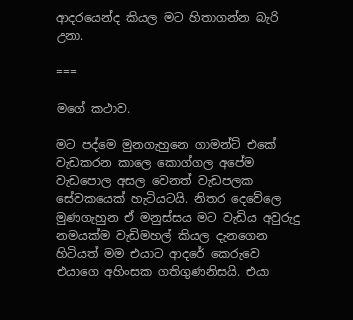ආදරයෙන්ද කියල මට හිතාගන්න බැරි උනා.

===

මගේ කථාව.

මට පද්මෙ මුනගැහුනෙ ගාමන්ට් එකේ වැඩකරන කාලෙ කොග්ගල අපේම වැඩපොල අසල වෙනත් වැඩපලක සේවකයෙක් හැටියටයි. නිතර දෙවේලෙ මුණගැහුන ඒ මනුස්සය මට වැඩිය අවුරුදු නමයක්ම වැඩිමහල් කියල දැනගෙන හිටියත් මම එයාට ආදරේ කෙරුවෙ එයාගෙ අහිංසක ගතිගුණනිසයි. එයා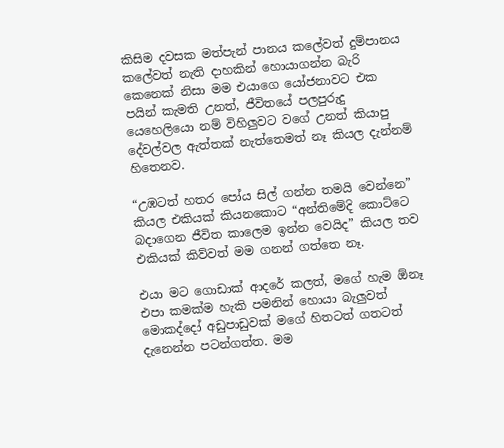කිසිම දවසක මත්පැන් පානය කලේවත් දුම්පානය කලේවත් නැති දාහකින් හොයාගන්න බැරි කෙනෙක් නිසා මම එයාගෙ යෝජනාවට එක පයින් කැමති උනත්, ජීවිතයේ පලපුරුදු යෙහෙලියො නම් විහිලුවට වගේ උනත් කියාපු දේවල්වල ඇත්තක් නැත්තෙමත් නෑ කියල දැන්නම් හිතෙනව.

“උඹටත් හතර පෝය සිල් ගන්න තමයි වෙන්නෙ” කියල එකියක් කියනකොට “අන්තිමේදි කොට්ටෙ බදාගෙන ජීවිත කාලෙම ඉන්න වෙයිද” කියල තව එකියක් කිව්වත් මම ගනන් ගත්තෙ නෑ.

එයා මට ගොඩාක් ආදරේ කලත්, මගේ හැම ඕනෑ එපා කමක්ම හැකි පමනින් හොයා බැලුවත් මොකද්දෝ අඩුපාඩුවක් මගේ හිතටත් ගතටත් දැනෙන්න පටන්ගත්ත. මම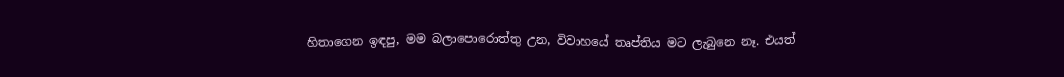හිතාගෙන ඉඳපු, මම බලාපොරොත්තු උන, විවාහයේ තෘප්තිය මට ලැබුනෙ නෑ. එයත්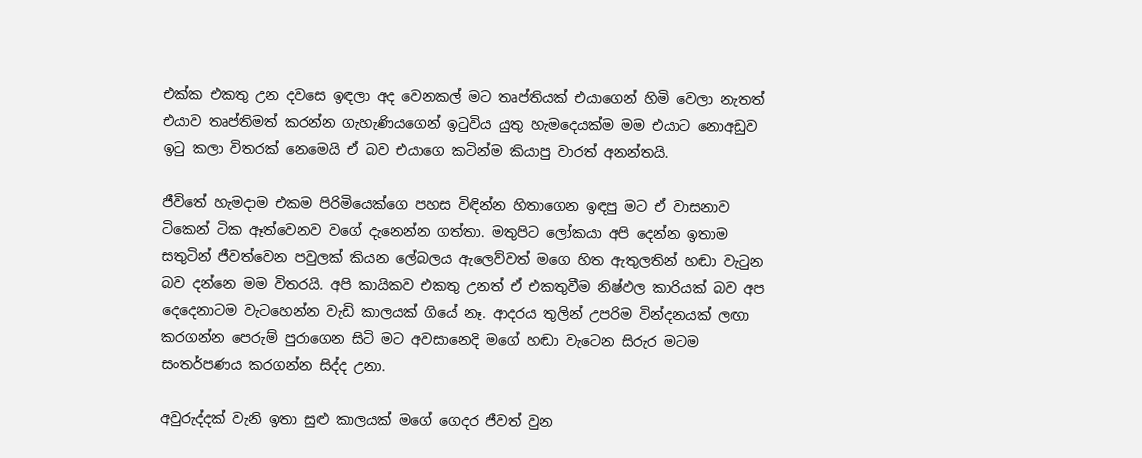එක්ක එකතු උන දවසෙ ඉඳලා අද වෙනකල් මට තෘප්තියක් එයාගෙන් හිමි වෙලා නැතත් එයාව තෘප්තිමත් කරන්න ගැහැණියගෙන් ඉටුවිය යුතු හැමදෙයක්ම මම එයාට නොඅඩුව ඉටු කලා විතරක් නෙමෙයි ඒ බව එයාගෙ කටින්ම කියාපු වාරත් අනන්තයි.

ජීවිතේ හැමදාම එකම පිරිමියෙක්ගෙ පහස විඳින්න හිතාගෙන ඉඳපු මට ඒ වාසනාව ටිකෙන් ටික ඈත්වෙනව වගේ දැනෙන්න ගත්තා. මතුපිට ලෝකයා අපි දෙන්න ඉතාම සතුටින් ජීවත්වෙන පවුලක් කියන ලේබලය ඇලෙව්වත් මගෙ හිත ඇතුලතින් හඬා වැටුන බව දන්නෙ මම විතරයි. අපි කායිකව එකතු උනත් ඒ එකතුවීම නිෂ්ඵල කාරියක් බව අප දෙදෙනාටම වැටහෙන්න වැඩි කාලයක් ගියේ නෑ. ආදරය තුලින් උපරිම වින්දනයක් ලඟා කරගන්න පෙරුම් පුරාගෙන සිටි මට අවසානෙදි මගේ හඬා වැටෙන සිරුර මටම සංතර්පණය කරගන්න සිද්ද උනා.

අවුරුද්දක් වැනි ඉතා සුළු කාලයක් මගේ ගෙදර ජීවත් වුන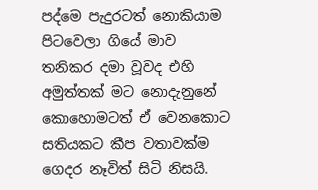පද්මෙ පැදුරටත් නොකියාම පිටවෙලා ගියේ මාව තනිකර දමා වූවද එහි අමුත්තක් මට නොදැනුනේ කොහොමටත් ඒ වෙනකොට සතියකට කීප වතාවක්ම ගෙදර නෑවිත් සිටි නිසයි.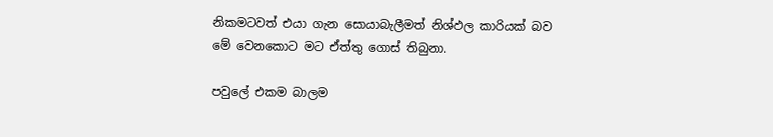නිකමටවත් එයා ගැන සොයාබැලීමත් නිශ්ඵල කාරියක් බව මේ වෙනකොට මට ඒත්තු ගොස් තිබුනා.

පවුලේ එකම බාලම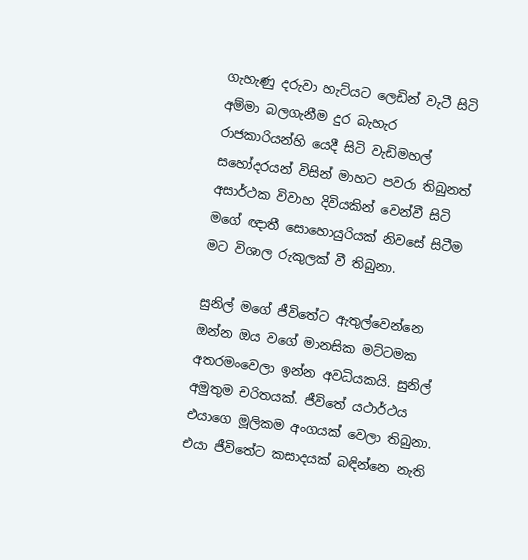ගැහැණු දරුවා හැට්යට ලෙඩින් වැටී සිටි අම්මා බලගැනීම දුර බැහැර රාජකාරියන්හි යෙදී සිටි වැඩිමහල් සහෝදරයන් විසින් මාහට පවරා තිබුනත් අසාර්ථක විවාහ දිවියකින් වෙන්වී සිටි මගේ ඥාතී සොහොයුරියක් නිවසේ සිටීම මට විශාල රුකුලක් වී තිබුනා.

සුනිල් මගේ ජීවිතේට ඇතුල්වෙන්නෙ ඔන්න ඔය වගේ මානසික මට්ටමක අතරමංවෙලා ඉන්න අවධියකයි. සුනිල් අමුතුම චරිතයක්. ජීවිතේ යථාර්ථය එයාගෙ මූලිකම අංගයක් වෙලා තිබුනා. එයා ජීවිතේට කසාදයක් බඳින්නෙ නැති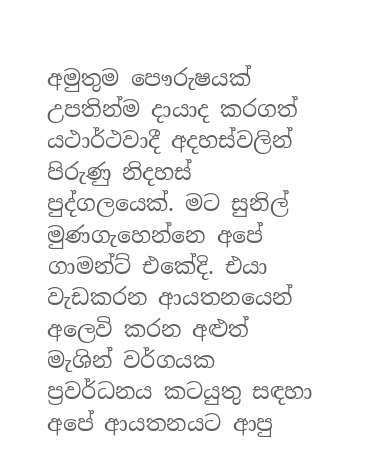අමුතුම පෞරුෂයක් උපතින්ම දායාද කරගත් යථාර්ථවාදී අදහස්වලින් පිරුණු නිදහස් පුද්ගලයෙක්. මට සුනිල් මුණගැහෙන්නෙ අපේ ගාමන්ට් එකේදි. එයා වැඩකරන ආයතනයෙන් අලෙවි කරන අළුත් මැශින් වර්ගයක ප්‍රවර්ධනය කටයුතු සඳහා අපේ ආයතනයට ආපු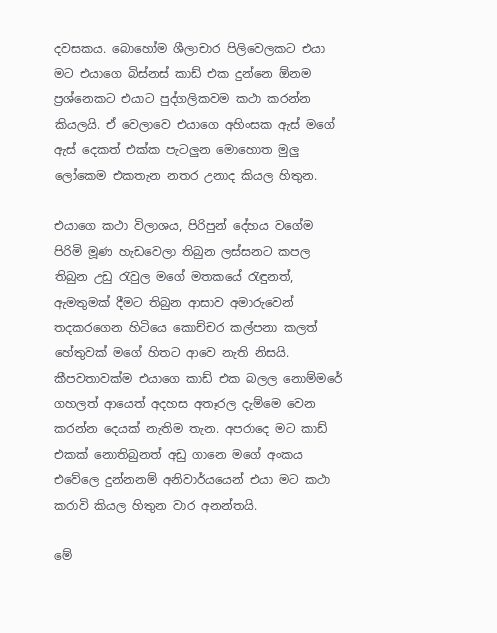දවසකය. බොහෝම ශීලාචාර පිලිවෙලකට එයා මට එයාගෙ බිස්නස් කාඩ් එක දුන්නෙ ඕනම ප්‍රශ්නෙකට එයාට පුද්ගලිකවම කථා කරන්න කියලයි. ඒ වෙලාවෙ එයාගෙ අහිංසක ඇස් මගේ ඇස් දෙකත් එක්ක පැටලුන මොහොත මුලු ලෝකෙම එකතැන නතර උනාද කියල හිතුන.

එයාගෙ කථා විලාශය, පිරිපුන් දේහය වගේම පිරිමි මූණ හැඩවෙලා තිබුන ලස්සනට කපල තිබුන උඩු රැවුල මගේ මතකයේ රැඳුනත්, ඇමතුමක් දීමට තිබුන ආසාව අමාරුවෙන් තදකරගෙන හිටියෙ කොච්චර කල්පනා කලත් හේතුවක් මගේ හිතට ආවෙ නැති නිසයි. කීපවතාවක්ම එයාගෙ කාඩ් එක බලල නොම්මරේ ගහලත් ආයෙත් අදහස අතෑරල දැම්මෙ වෙන කරන්න දෙයක් නැතිම තැන. අපරාදෙ මට කාඩ් එකක් නොතිබුනත් අඩු ගානෙ මගේ අංකය එවේලෙ දුන්නනම් අනිවාර්යයෙන් එයා මට කථා කරාවි කියල හිතුන වාර අනන්තයි.

මේ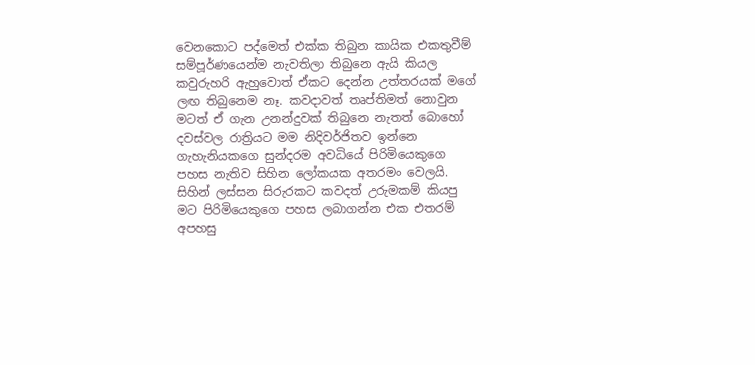වෙනකොට පද්මෙත් එක්ක තිබුන කායික එකතුවීම් සම්පූර්ණයෙන්ම නැවතිලා තිබුනෙ ඇයි කියල කවුරුහරි ඇහුවොත් ඒකට දෙන්න උත්තරයක් මගේ ලඟ තිබුනෙම නෑ. කවදාවත් තෘප්තිමත් නොවුන මටත් ඒ ගැන උනන්දුවක් තිබුනෙ නැතත් බොහෝ දවස්වල රාත්‍රියට මම නිදිවර්ජිතව ඉන්නෙ ගැහැනියකගෙ සුන්දරම අවධියේ පිරිමියෙකුගෙ පහස නැතිව සිහින ලෝකයක අතරමං වෙලයි. සිහින් ලස්සන සිරුරකට කවදත් උරුමකම් කියපු මට පිරිමියෙකුගෙ පහස ලබාගන්න එක එතරම් අපහසු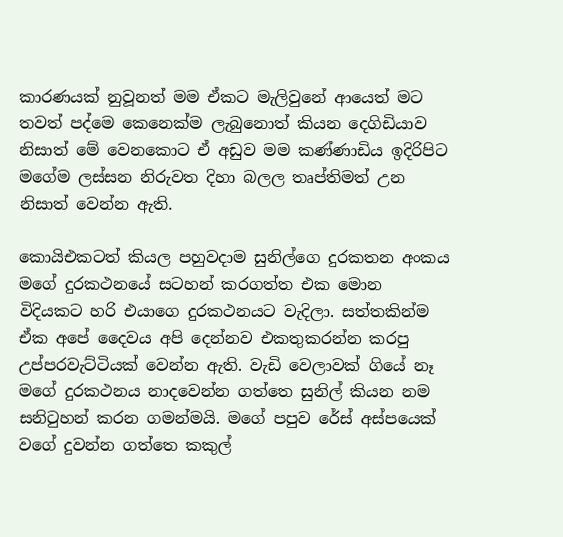කාරණයක් නුවූනත් මම ඒකට මැලිවුනේ ආයෙත් මට තවත් පද්මෙ කෙනෙක්ම ලැබුනොත් කියන දෙගිඩියාව නිසාත් මේ වෙනකොට ඒ අඩුව මම කණ්ණාඩිය ඉදිරිපිට මගේම ලස්සන නිරුවත දිහා බලල තෘප්තිමත් උන නිසාත් වෙන්න ඇති.

කොයිඑකටත් කියල පහුවදාම සුනිල්ගෙ දුරකතන අංකය මගේ දුරකථනයේ සටහන් කරගත්ත එක මොන විදියකට හරි එයාගෙ දුරකථනයට වැදිලා. සත්තකින්ම ඒක අපේ දෛවය අපි දෙන්නව එකතුකරන්න කරපු උප්පරවැට්ටියක් වෙන්න ඇති. වැඩි වෙලාවක් ගියේ නෑ මගේ දුරකථනය නාදවෙන්න ගත්තෙ සුනිල් කියන නම සනිටුහන් කරන ගමන්මයි. මගේ පපුව රේස් අස්පයෙක් වගේ දුවන්න ගත්තෙ කකුල්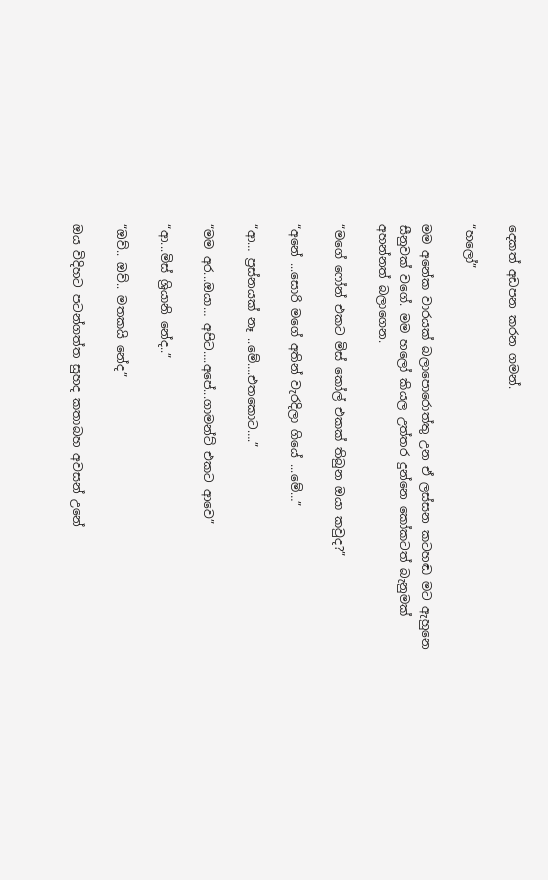දෙකත් අඩපන කරන ගමන්.

“හලෝ”

මම අනේක වාරයක් බලාපොරොත්තු උන ඒ ලස්සන කටහඬ මට ඇහුනෙ සීනුවක් වගේ. මම හලෝ කියල උත්තර දුන්නෙ කෝකටත් බැනුමක් අහන්නත් බලාගෙන.

“මගේ ෆෝන් එකට මිස් කෝල් එකක් තිබුන ඔයා කවුද?”

“අනේ ...සොරි මගේ අතින් වැරදිලා ගියේ ...මේ…”

“ආ… ප්‍රස්නයක් නෑ ..මේ….එතකොට….”

“මම අර...ඔයා… අපිට….අපේ...ගාමන්ට් එකට ආවෙ”

“ආ...මිස් ශ්‍රියානි නේද..”

“ඔව්.. ඔව්.. මතකයි නේද”

ඔය විදිහට පටන්ගත්ත සුහද කතාබහ අවසන් උනේ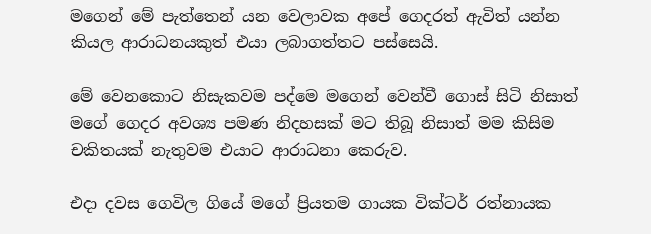මගෙන් මේ පැත්තෙන් යන වෙලාවක අපේ ගෙදරත් ඇවිත් යන්න කියල ආරාධනයකුත් එයා ලබාගත්තට පස්සෙයි.

මේ වෙනකොට නිසැකවම පද්මෙ මගෙන් වෙන්වී ගොස් සිටි නිසාත් මගේ ගෙදර අවශ්‍ය පමණ නිදහසක් මට තිබූ නිසාත් මම කිසිම චකිතයක් නැතුවම එයාට ආරාධනා කෙරුව.

එදා දවස ගෙවිල ගියේ මගේ ප්‍රියතම ගායක වික්ටර් රත්නායක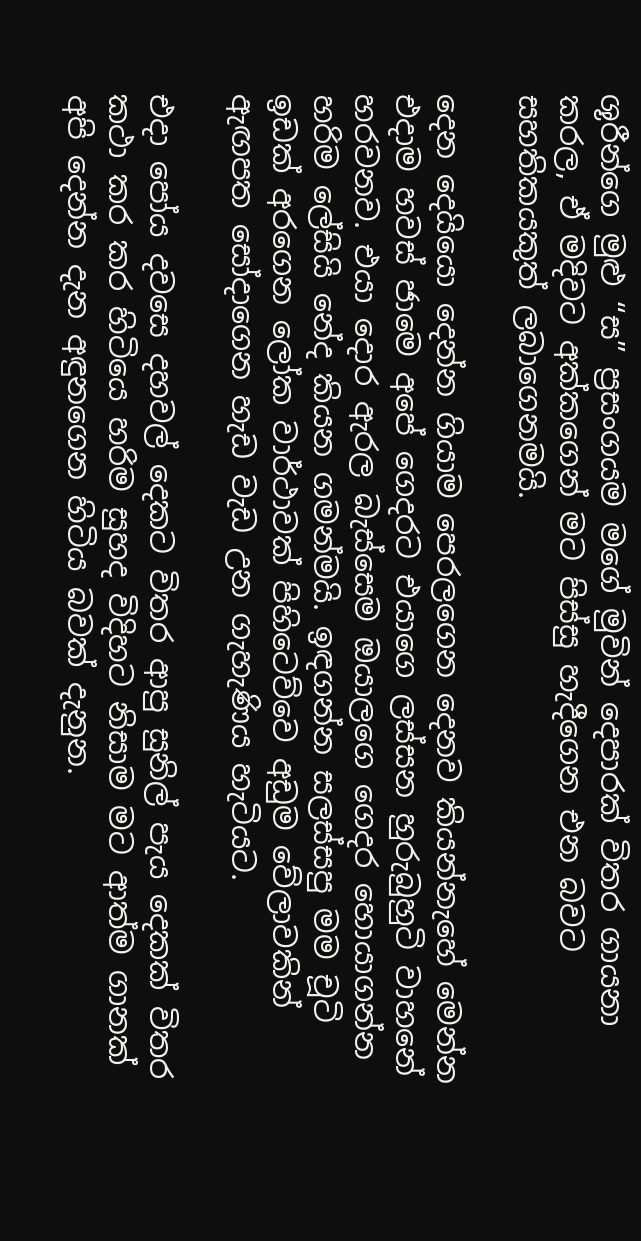ශූරීන්ගෙ මුළු “ස” ප්‍රසංගයම මගේ මුවින් දෙපාරක් විතර ගායනා කරල, ඒ මදිවට අක්කගෙන් මට පිස්සු හැදීගෙන එන බවට සහතිකයකුත් ලබාගෙනමයි.

දෙන දෙයියො දෙන්න ගියාම පෙරලගෙන දෙනව කියන්නැහේ මෙන්න එදාම හවස් ජාමෙ අපේ ගෙදරට එයාගෙ ලස්සන හුරුබුහුටි වාහනේ හරවනව. එයා දොර ඇරල බැස්සෙම ඔයාලගෙ ගෙදර හොයාගන්න හරිම ලේසියි නේද කියන ගමන්මයි. ඉඳගන්න සලස්සපු මම චූටි ඉඩක් අරගෙන ලෝක වාර්ථාවක් පිහිටෙව්වෙ අඩුම වේලාවකින් ඇඟපත සෝදාගෙන හැඩ වැඩ උන ගැහැණිය හැටියට.

එදා පෝය දවසෙ දහවල් දෙකට විතර ආපු සුනිල් පැය දෙකක් විතර කථා කර කර හිටියෙ හරිම සුහද විදිහට නිසාම මට ආත්ම ගානක් අපි දෙන්න දැන අඳුනගෙන හිටිය බවක් දැනුන.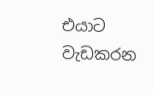එයාට වැඩකරන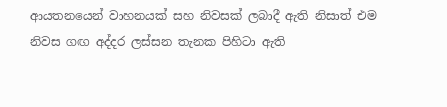ආයතනයෙන් වාහනයක් සහ නිවසක් ලබාදී ඇති නිසාත් එම නිවස ගඟ අද්දර ලස්සන තැනක පිහිටා ඇති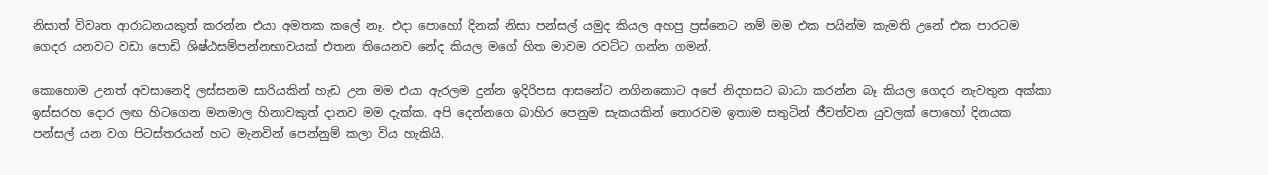නිසාත් විවෘත ආරාධනයකුත් කරන්න එයා අමතක කලේ නෑ. එදා පොහෝ දිනක් නිසා පන්සල් යමුද කියල අහපු ප්‍රස්නෙට නම් මම එක පයින්ම කැමති උනේ එක පාරටම ගෙදර යනවට වඩා පොඩි ශිෂ්ඨසම්පන්නභාවයක් එතන තියෙනව නේද කියල මගේ හිත මාවම රවට්ට ගන්න ගමන්.

කොහොම උනත් අවසානෙදි ලස්සනම සාරියකින් හැඩ උන මම එයා ඇරලම දුන්න ඉදිරිපස ආසනේට නගිනකොට අපේ නිදහසට බාධා කරන්න බෑ කියල ගෙදර නැවතුන අක්කා ඉස්සරහ දොර ලඟ හිටගෙන මනමාල හිනාවකුත් දානව මම දැක්ක. අපි දෙන්නගෙ බාහිර පෙනුම සැකයකින් තොරවම ඉතාම සතුටින් ජීවත්වන යුවලක් පොහෝ දිනයක පන්සල් යන වග පිටස්තරයන් හට මැනවින් පෙන්නුම් කලා විය හැකියි.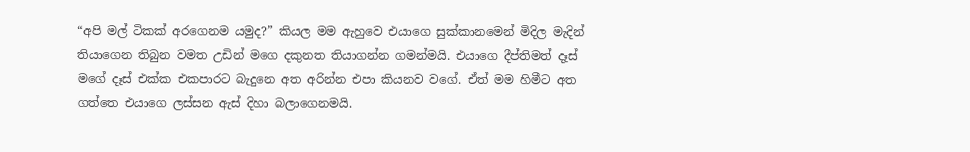“අපි මල් ටිකක් අරගෙනම යමුද?” කියල මම ඇහුවෙ එයාගෙ සුක්කානමෙන් මිදිල මැදින් තියාගෙන තිබුන වමත උඩින් මගෙ දකුනත තියාගන්න ගමන්මයි. එයාගෙ දීප්තිමත් දෑස් මගේ දෑස් එක්ක එකපාරට බැදුනෙ අත අරින්න එපා කියනව වගේ. ඒත් මම හිමීට අත ගත්තෙ එයාගෙ ලස්සන ඇස් දිහා බලාගෙනමයි.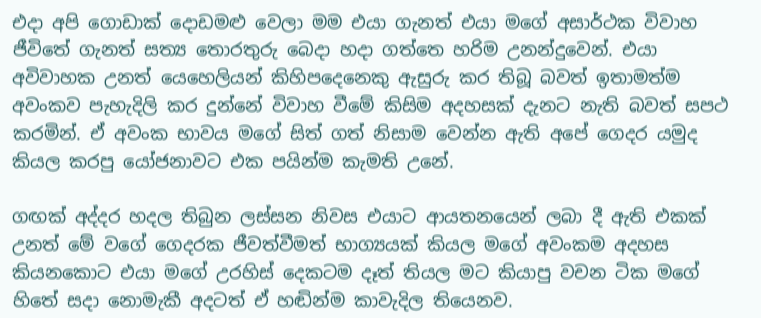එදා අපි ගොඩාක් දොඩමළු වෙලා මම එයා ගැනත් එයා මගේ අසාර්ථක විවාහ ජීවිතේ ගැනත් සත්‍ය තොරතුරු බෙදා හදා ගත්තෙ හරිම උනන්දුවෙන්. එයා අවිවාහක උනත් යෙහෙලියන් කිහිපදෙනෙකු ඇසුරු කර තිබූ බවත් ඉතාමත්ම අවංකව පැහැදිලි කර දුන්නේ විවාහ වීමේ කිසිම අදහසක් දැනට නැති බවත් සපථ කරමින්. ඒ අවංක භාවය මගේ සිත් ගත් නිසාම වෙන්න ඇති අපේ ගෙදර යමුද කියල කරපු යෝජනාවට එක පයින්ම කැමති උනේ.

ගඟක් අද්දර හදල තිබුන ලස්සන නිවස එයාට ආයතනයෙන් ලබා දී ඇති එකක් උනත් මේ වගේ ගෙදරක ජීවත්වීමත් භාග්‍යයක් කියල මගේ අවංකම අදහස කියනකොට එයා මගේ උරහිස් දෙකටම දෑත් තියල මට කියාපු වචන ටික මගේ හිතේ සදා නොමැකී අදටත් ඒ හඬින්ම කාවැදිල තියෙනව.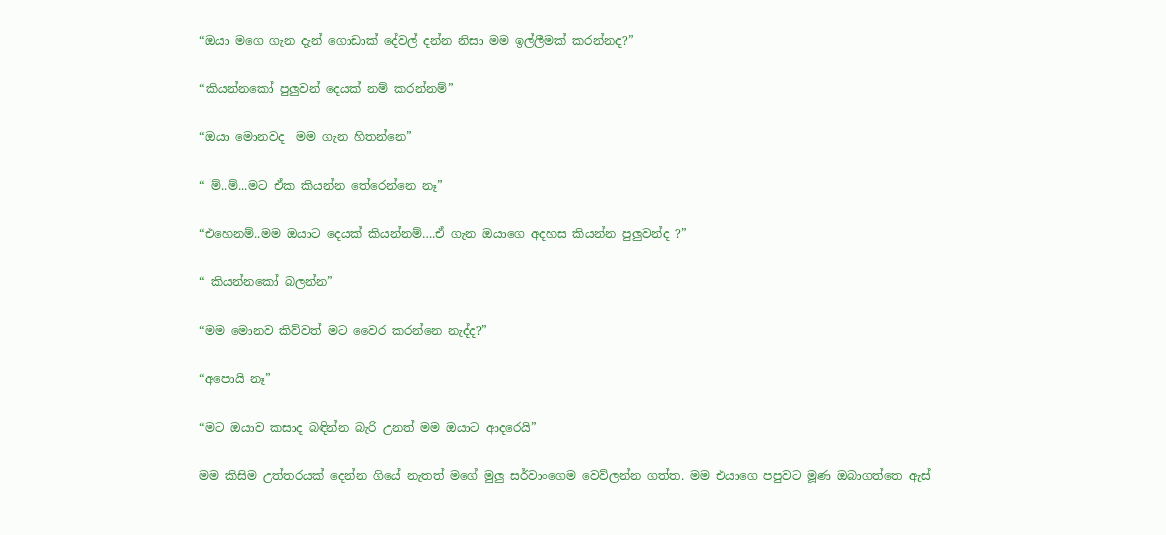“ඔයා මගෙ ගැන දැන් ගොඩාක් දේවල් දන්න නිසා මම ඉල්ලීමක් කරන්නද?”

“කියන්නකෝ පුලුවන් දෙයක් නම් කරන්නම්”

“ඔයා මොනවද  මම ගැන හිතන්නෙ”

“ ම්..ම්...මට ඒක කියන්න තේරෙන්නෙ නෑ”

“එහෙනම්..මම ඔයාට දෙයක් කියන්නම්….ඒ ගැන ඔයාගෙ අදහස කියන්න පුලුවන්ද ?”

“ කියන්නකෝ බලන්න”

“මම මොනව කිව්වත් මට වෛර කරන්නෙ නැද්ද?”

“අපොයි නෑ”

“මට ඔයාව කසාද බඳින්න බැරි උනත් මම ඔයාට ආදරෙයි”

මම කිසිම උත්තරයක් දෙන්න ගියේ නැතත් මගේ මුලු සර්වාංගෙම වෙව්ලන්න ගත්ත. මම එයාගෙ පපුවට මූණ ඔබාගත්තෙ ඇස්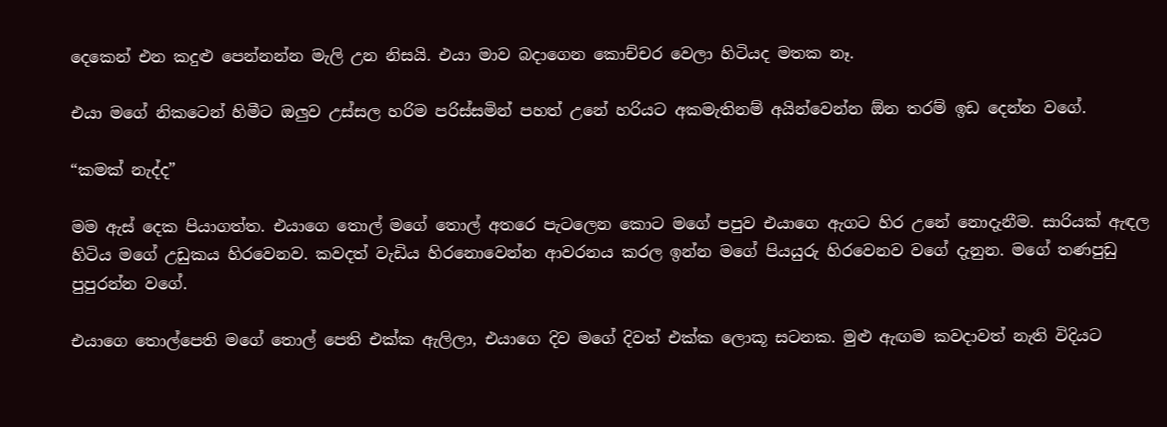දෙකෙන් එන කදුළු පෙන්නන්න මැලි උන නිසයි. එයා මාව බදාගෙන කොච්චර වෙලා හිටියද මතක නෑ.

එයා මගේ නිකටෙන් හිමීට ඔලුව උස්සල හරිම පරිස්සමින් පහත් උනේ හරියට අකමැතිනම් අයින්වෙන්න ඕන තරම් ඉඩ දෙන්න වගේ.

“කමක් නැද්ද”

මම ඇස් දෙක පියාගත්ත. එයාගෙ තොල් මගේ තොල් අතරෙ පැටලෙන කොට මගේ පපුව එයාගෙ ඇගට හිර උනේ නොදැනීම. සාරියක් ඇඳල හිටිය මගේ උඩුකය හිරවෙනව. කවදත් වැඩිය හිරනොවෙන්න ආවරනය කරල ඉන්න මගේ පියයුරු හිරවෙනව වගේ දැනුන. මගේ තණපුඩු පුපුරන්න වගේ.

එයාගෙ තොල්පෙති මගේ තොල් පෙති එක්ක ඇලිලා, එයාගෙ දිව මගේ දිවත් එක්ක ලොකූ සටනක. මුළු ඇඟම කවදාවත් නැති විදියට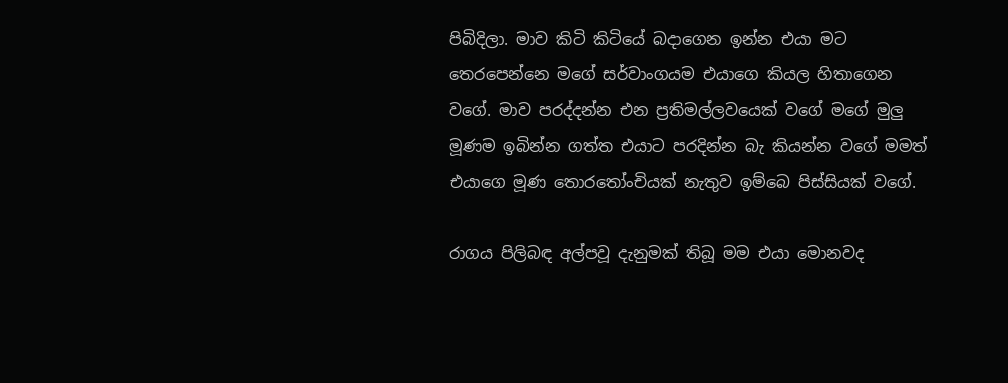පිබිදිලා. මාව කිටි කිටියේ බදාගෙන ඉන්න එයා මට තෙරපෙන්නෙ මගේ සර්වාංගයම එයාගෙ කියල හිතාගෙන වගේ. මාව පරද්දන්න එන ප්‍රතිමල්ලවයෙක් වගේ මගේ මුලු මූණම ඉබින්න ගත්ත එයාට පරදින්න බැ කියන්න වගේ මමත් එයාගෙ මූණ තොරතෝංචියක් නැතුව ඉම්බෙ පිස්සියක් වගේ.

රාගය පිලිබඳ අල්පවූ දැනුමක් තිබූ මම එයා මොනවද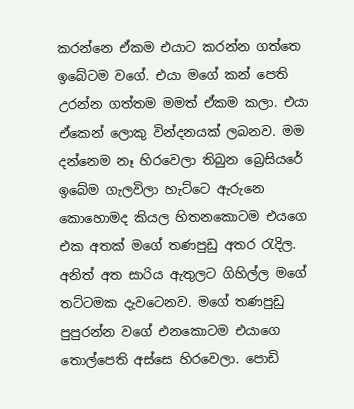කරන්නෙ ඒකම එයාට කරන්න ගත්තෙ ඉබේටම වගේ. එයා මගේ කන් පෙති උරන්න ගත්තම මමත් ඒකම කලා. එයා ඒකෙන් ලොකු වින්දනයක් ලබනව. මම දන්නෙම නෑ හිරවෙලා තිබුන බ්‍රෙසියරේ ඉබේම ගැලවිලා හැට්ටෙ ඇරුනෙ කොහොමද කියල හිතනකොටම එයගෙ එක අතක් මගේ තණපුඩු අතර රැදිල. අනිත් අත සාරිය ඇතුලට ගිහිල්ල මගේ තට්ටමක දැවටෙනව. මගේ තණපුඩු පුපුරන්න වගේ එනකොටම එයාගෙ තොල්පෙති අස්සෙ හිරවෙලා. පොඩි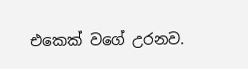එකෙක් වගේ උරනව.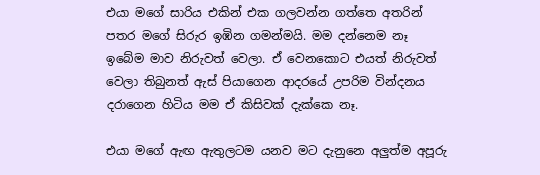එයා මගේ සාරිය එකින් එක ගලවන්න ගත්තෙ අතරින් පතර මගේ සිරුර ඉඹින ගමන්මයි. මම දන්නෙම නෑ ඉබේම මාව නිරුවත් වෙලා. ඒ වෙනකොට එයත් නිරුවත් වෙලා තිබුනත් ඇස් පියාගෙන ආදරයේ උපරිම වින්දනය දරාගෙන හිටිය මම ඒ කිසිවක් දැක්කෙ නෑ.

එයා මගේ ඇඟ ඇතුලටම යනව මට දැනුනෙ අලුත්ම අපූරු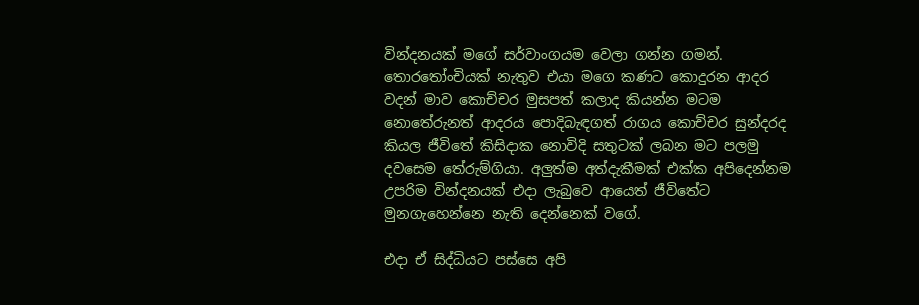වින්දනයක් මගේ සර්වාංගයම වෙලා ගන්න ගමන්. තොරතෝංචියක් නැතුව එයා මගෙ කණට කොදුරන ආදර වදන් මාව කොච්චර මුසපත් කලාද කියන්න මටම නොතේරුනත් ආදරය පොදිබැඳගත් රාගය කොච්චර සුන්දරද කියල ජීවිතේ කිසිදාක නොවිදි සතුටක් ලබන මට පලමු දවසෙම තේරුම්ගියා. අලුත්ම අත්දැකීමක් එක්ක අපිදෙන්නම උපරිම වින්දනයක් එදා ලැබුවෙ ආයෙත් ජීවිතේට මුනගැහෙන්නෙ නැති දෙන්නෙක් වගේ.

එදා ඒ සිද්ධියට පස්සෙ අපි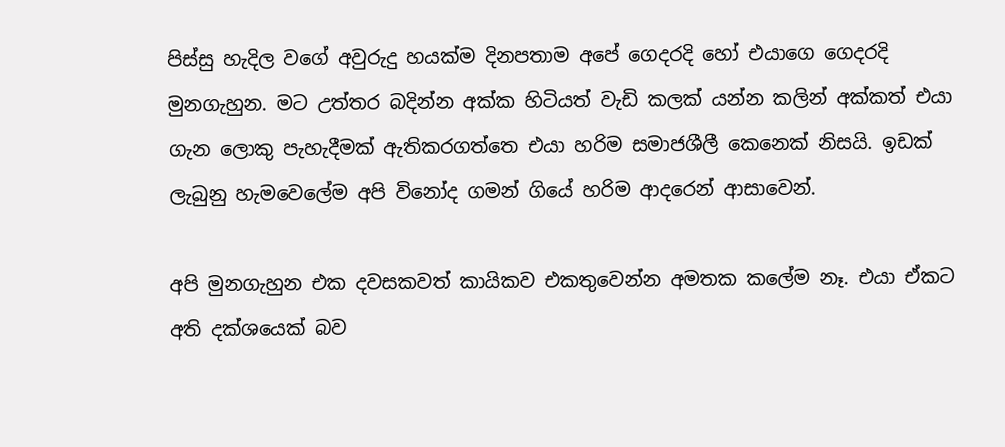පිස්සු හැදිල වගේ අවුරුදු හයක්ම දිනපතාම අපේ ගෙදරදි හෝ එයාගෙ ගෙදරදි මුනගැහුන. මට උත්තර බදින්න අක්ක හිටියත් වැඩි කලක් යන්න කලින් අක්කත් එයා ගැන ලොකු පැහැදීමක් ඇතිකරගත්තෙ එයා හරිම සමාජශීලී කෙනෙක් නිසයි. ඉඩක් ලැබුනු හැමවෙලේම අපි විනෝද ගමන් ගියේ හරිම ආදරෙන් ආසාවෙන්.

අපි මුනගැහුන එක දවසකවත් කායිකව එකතුවෙන්න අමතක කලේම නෑ. එයා ඒකට අති දක්ශයෙක් බව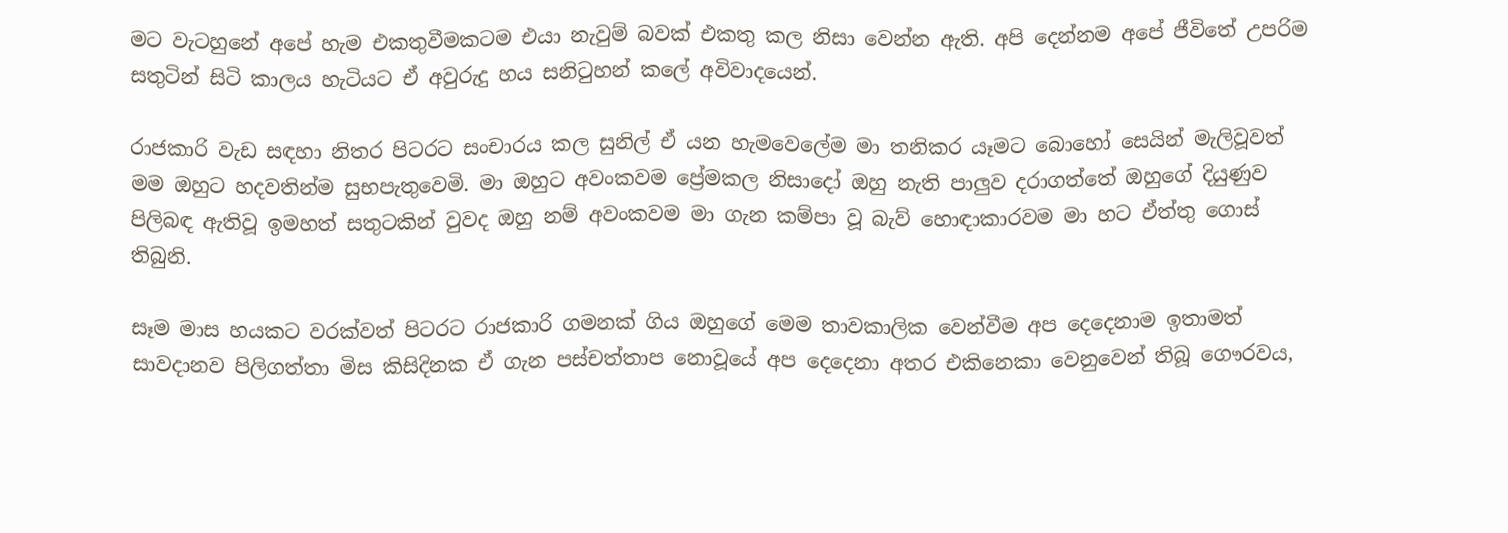මට වැටහුනේ අපේ හැම එකතුවීමකටම එයා නැවුම් බවක් එකතු කල නිසා වෙන්න ඇති. අපි දෙන්නම අපේ ජීවිතේ උපරිම සතුටින් සිටි කාලය හැටියට ඒ අවුරුදු හය සනිටුහන් කලේ අවිවාදයෙන්.

රාජකාරි වැඩ සඳහා නිතර පිටරට සංචාරය කල සුනිල් ඒ යන හැමවෙලේම මා තනිකර යෑමට බොහෝ සෙයින් මැලිවූවත් මම ඔහුට හදවතින්ම සුභපැතුවෙමි. මා ඔහුට අවංකවම ප්‍රේමකල නිසාදෝ ඔහු නැති පාලුව දරාගත්තේ ඔහුගේ දියුණුව පිලිබඳ ඇතිවූ ඉමහත් සතුටකින් වුවද ඔහු නම් අවංකවම මා ගැන කම්පා වූ බැව් හොඳාකාරවම මා හට ඒත්තු ගොස් තිබුනි.

සෑම මාස හයකට වරක්වත් පිටරට රාජකාරි ගමනක් ගිය ඔහුගේ මෙම තාවකාලික වෙන්වීම අප දෙදෙනාම ඉතාමත් සාවදානව පිලිගත්තා මිස කිසිදිනක ඒ ගැන පස්චත්තාප නොවූයේ අප දෙදෙනා අතර එකිනෙකා වෙනුවෙන් තිබූ ගෞරවය,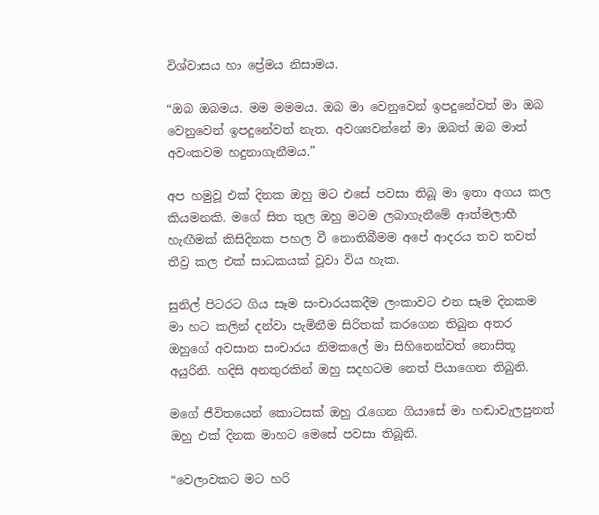විශ්වාසය හා ප්‍රේමය නිසාමය.

“ඔබ ඔබමය. මම මමමය. ඔබ මා වෙනුවෙන් ඉපදුනේවත් මා ඔබ වෙනුවෙන් ඉපදුනේවත් නැත. අවශ්‍යවන්නේ මා ඔබත් ඔබ මාත් අවංකවම හදුනාගැනීමය.”

අප හමුවූ එක් දිනක ඔහු මට එසේ පවසා තිබූ මා ඉතා අගය කල කියමනකි. මගේ සිත තුල ඔහු මටම ලබාගැනීමේ ආත්මලාභී හැඟීමක් කිසිදිනක පහල වී නොතිබීමම අපේ ආදරය තව තවත් තීව්‍ර කල එක් සාධකයක් වූවා විය හැක.

සුනිල් පිටරට ගිය සෑම සංචාරයකදීම ලංකාවට එන සෑම දිනකම මා හට කලින් දන්වා පැමිනීම සිරිතක් කරගෙන තිබුන අතර ඔහුගේ අවසාන සංචාරය නිමකලේ මා සිහිනෙන්වත් නොසිතූ අයුරිනි. හදිසි අනතුරකින් ඔහු සදහටම නෙත් පියාගෙන තිබුනි.

මගේ ජීවිතයෙන් කොටසක් ඔහු රැගෙන ගියාසේ මා හඬාවැලපුනත් ඔහු එක් දිනක මාහට මෙසේ පවසා තිබූනි.

“වෙලාවකට මට හරි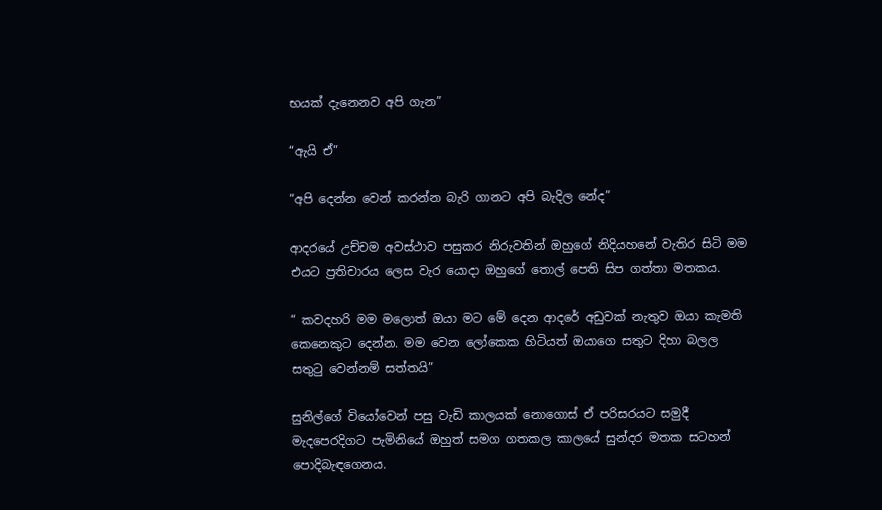භයක් දැනෙනව අපි ගැන”

“ඇයි ඒ”

“අපි දෙන්න වෙන් කරන්න බැරි ගානට අපි බැදිල නේද”

ආදරයේ උච්චම අවස්ථාව පසුකර නිරුවතින් ඔහුගේ නිදියහනේ වැතිර සිටි මම එයට ප්‍රතිචාරය ලෙස වැර යොදා ඔහුගේ තොල් පෙති සිප ගත්තා මතකය.

“ කවදහරි මම මලොත් ඔයා මට මේ දෙන ආදරේ අඩුවක් නැතුව ඔයා කැමති කෙනෙකුට දෙන්න. මම වෙන ලෝකෙක හිටියත් ඔයාගෙ සතුට දිහා බලල සතුටු වෙන්නම් සත්තයි”

සුනිල්ගේ වියෝවෙන් පසු වැඩි කාලයක් නොගොස් ඒ පරිසරයට සමුදී මැදපෙරදිගට පැමිනියේ ඔහුත් සමග ගතකල කාලයේ සුන්දර මතක සටහන් පොදිබැඳගෙනය.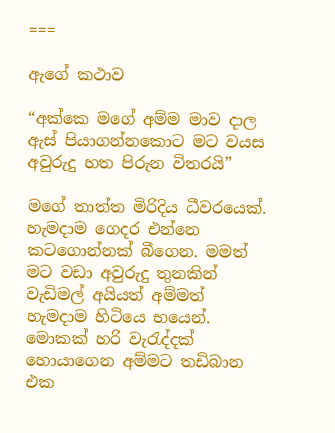===

ඇගේ කථාව

“අක්කෙ මගේ අම්ම මාව දාල ඇස් පියාගන්නකොට මට වයස අවුරුදු හත පිරුන විතරයි”

මගේ තාත්ත මිරිදිය ධීවරයෙක්. හැමදාම ගෙදර එන්නෙ කටගොන්නක් බීගෙන. මමත් මට වඩා අවුරුදු තුනකින් වැඩිමල් අයියත් අම්මත් හැමදාම හිටියෙ භයෙන්. මොකක් හරි වැරැද්දක් හොයාගෙන අම්මට තඩිබාන එක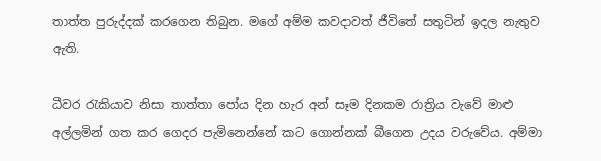තාත්ත පුරුද්දක් කරගෙන තිබුන. මගේ අම්ම කවදාවත් ජීවිතේ සතුටින් ඉදල නැතුව ඇති.

ධීවර රැකියාව නිසා තාත්තා පෝය දින හැර අන් සෑම දිනකම රාත්‍රිය වැවේ මාළු අල්ලමින් ගත කර ගෙදර පැමිනෙන්නේ කට ගොන්නක් බීගෙන උදය වරුවේය. අම්මා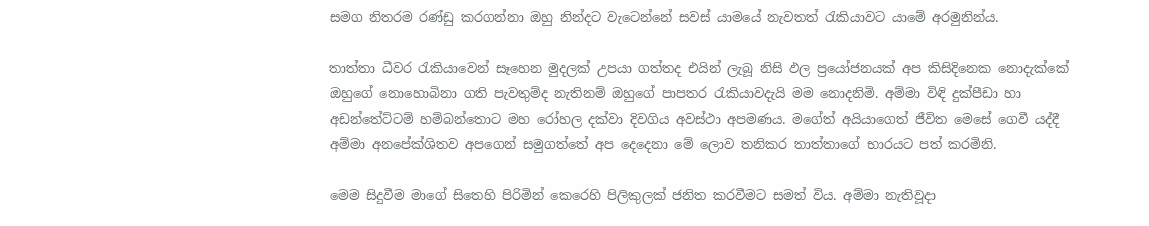සමග නිතරම රණ්ඩු කරගන්නා ඔහු නින්දට වැටෙන්නේ සවස් යාමයේ නැවතත් රැකියාවට යාමේ අරමුනින්ය.

තාත්තා ධීවර රැකියාවෙන් සෑහෙන මුදලක් උපයා ගත්තද එයින් ලැබූ නිසි ඵල ප්‍රයෝජනයක් අප කිසිදිනෙක නොදැක්කේ ඔහුගේ නොහොබිනා ගති පැවතුම්ද නැතිනම් ඔහුගේ පාපතර රැකියාවදැයි මම නොදනිමි. අම්මා විඳි දුක්පීඩා හා අඩන්තේට්ටම් හම්බන්තොට මහ රෝහල දක්වා දිවගිය අවස්ථා අපමණය. මගේත් අයියාගෙත් ජීවිත මෙසේ ගෙවී යද්දී අම්මා අනපේක්ශිතව අපගෙන් සමුගත්තේ අප දෙදෙනා මේ ලොව තනිකර තාත්තාගේ භාරයට පත් කරමිනි.

මෙම සිදුවීම මාගේ සිතෙහි පිරිමින් කෙරෙහි පිලිකුලක් ජනිත කරවීමට සමත් විය. අම්මා නැතිවූදා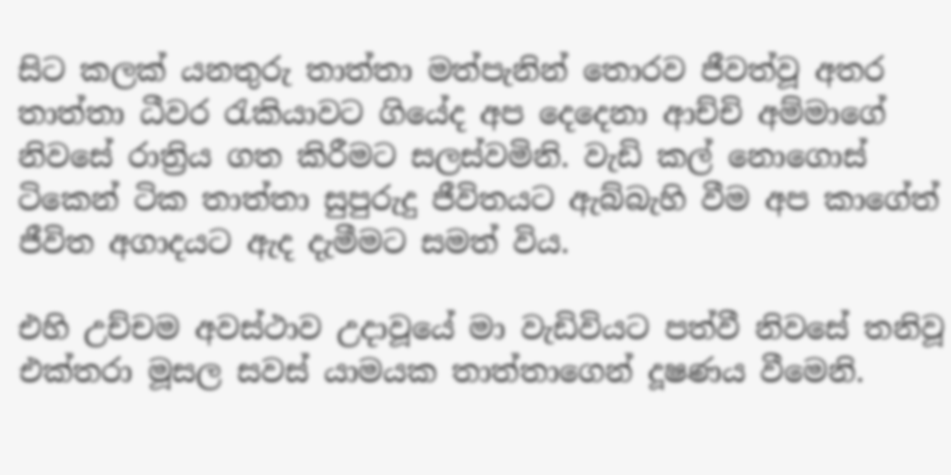සිට කලක් යනතුරු තාත්තා මත්පැනින් තොරව ජීවත්වූ අතර තාත්තා ධීවර රැකියාවට ගියේද අප දෙදෙනා ආච්චි අම්මාගේ  නිවසේ රාත්‍රිය ගත කිරීමට සලස්වමිනි. වැඩි කල් නොගොස් ටිකෙන් ටික තාත්තා සුපුරුදු ජීවිතයට ඇබ්බැහි වීම අප කාගේත් ජීවිත අගාදයට ඇද දැමීමට සමත් විය.

එහි උච්චම අවස්ථාව උදාවූයේ මා වැඩිවියට පත්වී නිවසේ තනිවූ එක්තරා මූසල සවස් යාමයක තාත්තාගෙන් දූෂණය වීමෙනි.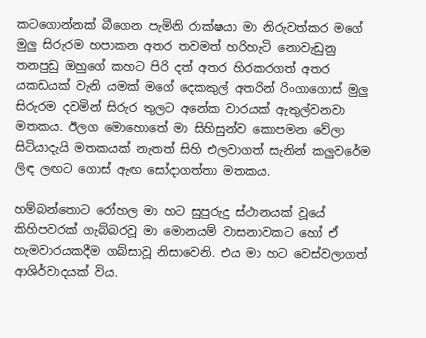කටගොන්නක් බීගෙන පැමිනි රාක්ෂයා මා නිරුවත්කර මගේ මුලු සිරුරම හපාකන අතර තවමත් හරිහැටි නොවැඩුනු තනපුඩු ඔහුගේ කහට පිරි දත් අතර හිරකරගත් අතර යකඩයක් වැනි යමක් මගේ දෙකකුල් අතරින් රිංගාගොස් මුලු සිරුරම දවමින් සිරුර තුලට අනේක වාරයක් ඇතුල්වනවා මතකය. ඊලග මොහොතේ මා සිහිසුන්ව කොපමන වේලා සිටියාදැයි මතකයක් නැතත් සිහි එලවාගත් සැනින් කලුවරේම ලිඳ ලඟට ගොස් ඇඟ සෝදාගත්තා මතකය.

හම්බන්තොට රෝහල මා හට සුපුරුදු ස්ථානයක් වූයේ කිහිපවරක් ගැබ්බරවූ මා මොනයම් වාසනාවකට හෝ ඒ හැමවාරයකදීම ගබ්සාවූ නිසාවෙනි. එය මා හට වෙස්වලාගත් ආශිර්වාදයක් විය.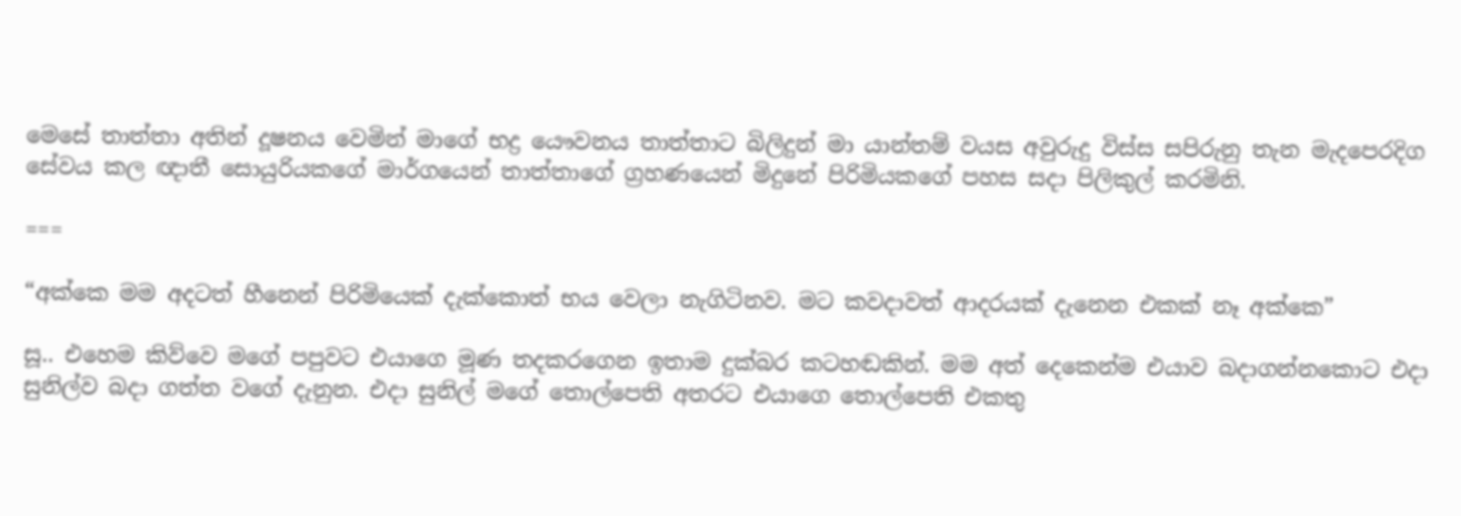මෙසේ තාත්තා අතින් දූෂනය වෙමින් මාගේ භද්‍ර යෞවනය තාත්තාට බිලිදුන් මා යාන්තම් වයස අවුරුදු විස්ස සපිරුනු තැන මැදපෙරදිග සේවය කල ඥාතී සොයුරියකගේ මාර්ගයෙන් තාත්තාගේ ග්‍රහණයෙන් මිදුනේ පිරිමියකගේ පහස සදා පිලිකුල් කරමිනි.

===

“අක්කෙ මම අදටත් හීනෙන් පිරිමියෙක් දැක්කොත් භය වෙලා නැගිටිනව. මට කවදාවත් ආදරයක් දැනෙන එකක් නෑ අක්කෙ”

සූ.. එහෙම කිව්වෙ මගේ පපුවට එයාගෙ මූණ තදකරගෙන ඉතාම දුක්බර කටහඬකින්. මම අත් දෙකෙන්ම එයාව බදාගන්නකොට එදා සුනිල්ව බදා ගත්ත වගේ දැනුන. එදා සුනිල් මගේ තොල්පෙති අතරට එයාගෙ තොල්පෙති එකතු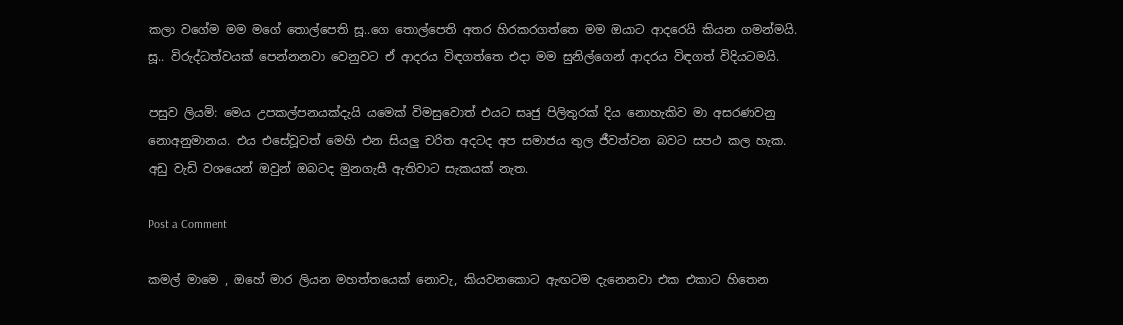කලා වගේම මම මගේ තොල්පෙති සූ..ගෙ තොල්පෙති අතර හිරකරගත්තෙ මම ඔයාට ආදරෙයි කියන ගමන්මයි. සූ.. විරුද්ධත්වයක් පෙන්නනවා වෙනුවට ඒ ආදරය විඳගත්තෙ එදා මම සුනිල්ගෙන් ආදරය විඳගත් විදියටමයි.

පසුව ලියමි: මෙය උපකල්පනයක්දැයි යමෙක් විමසුවොත් එයට සෘජු පිලිතුරක් දිය නොහැකිව මා අසරණවනු නොඅනුමානය. එය එසේවූවත් මෙහි එන සියලු චරිත අදටද අප සමාජය තුල ජීවත්වන බවට සපථ කල හැක. අඩු වැඩි වශයෙන් ඔවුන් ඔබටද මුනගැසී ඇතිවාට සැකයක් නැත.

Post a Comment

කමල් මාමෙ , ඔහේ මාර ලියන මහත්තයෙක් නොවැ, කියවනකොට ඇඟටම දැනෙනවා එක එකාට හිතෙන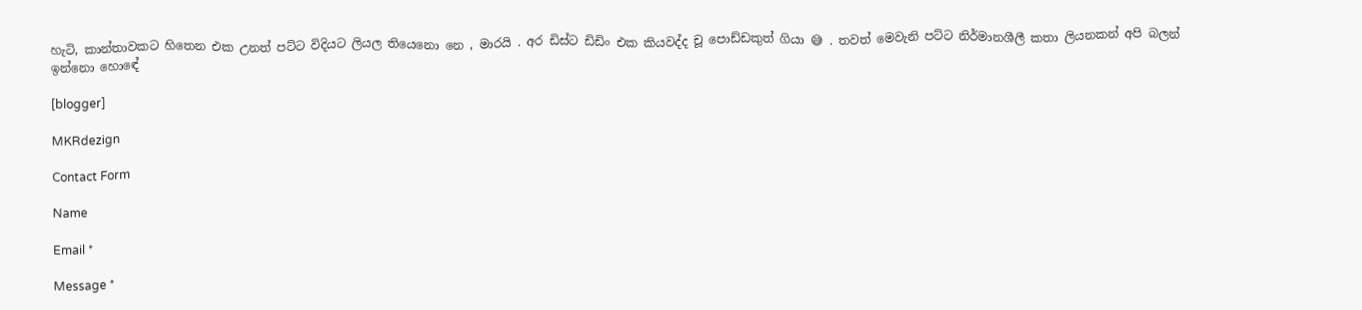හැටි, කාන්තාවකට හිතෙන එක උනත් පට්ට විදියට ලියල තියෙනො නෙ , මාරයි . අර ඩිස්ට ඩිඩිං එක කියවද්ද චූ පොඩ්ඩකුත් ගියා 😅 . තවත් මෙවැනි පට්ට නිර්මානශීලී කතා ලියනකන් අපි බලන් ඉන්නො හොඳේ

[blogger]

MKRdezign

Contact Form

Name

Email *

Message *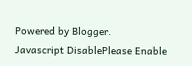Powered by Blogger.
Javascript DisablePlease Enable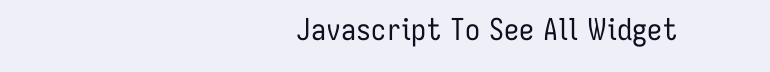Javascript To See All Widget